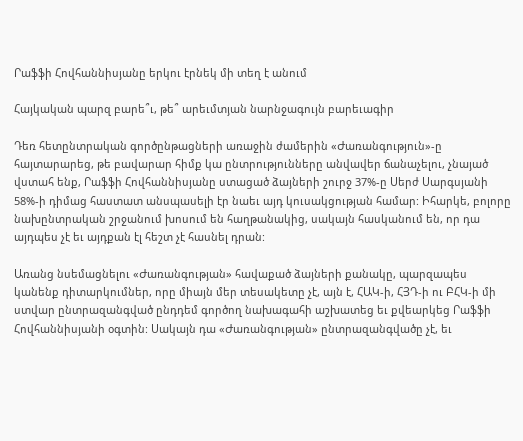Րաֆֆի Հովհաննիսյանը երկու էրնեկ մի տեղ է անում

Հայկական պարզ բարե՞ւ, թե՞ արեւմտյան նարնջագույն բարեւագիր

Դեռ հետընտրական գործընթացների առաջին ժամերին «Ժառանգություն»-ը հայտարարեց, թե բավարար հիմք կա ընտրությունները անվավեր ճանաչելու, չնայած վստահ ենք, Րաֆֆի Հովհաննիսյանը ստացած ձայների շուրջ 37%-ը Սերժ Սարգսյանի 58%-ի դիմաց հաստատ անսպասելի էր նաեւ այդ կուսակցության համար: Իհարկե, բոլորը նախընտրական շրջանում խոսում են հաղթանակից, սակայն հասկանում են, որ դա այդպես չէ եւ այդքան էլ հեշտ չէ հասնել դրան:

Առանց նսեմացնելու «Ժառանգության» հավաքած ձայների քանակը, պարզապես կանենք դիտարկումներ, որը միայն մեր տեսակետը չէ, այն է, ՀԱԿ-ի, ՀՅԴ-ի ու ԲՀԿ-ի մի ստվար ընտրազանգված ընդդեմ գործող նախագահի աշխատեց եւ քվեարկեց Րաֆֆի Հովհաննիսյանի օգտին: Սակայն դա «Ժառանգության» ընտրազանգվածը չէ, եւ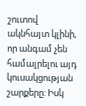շուտով ակնհայտ կլինի, որ անգամ չեն համալրելու այդ կուսակցության շարքերը: Իսկ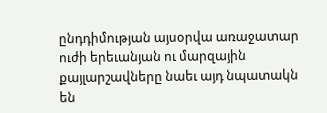ընդդիմության այսօրվա առաջատար ուժի երեւանյան ու մարզային քայլարշավները նաեւ այդ նպատակն են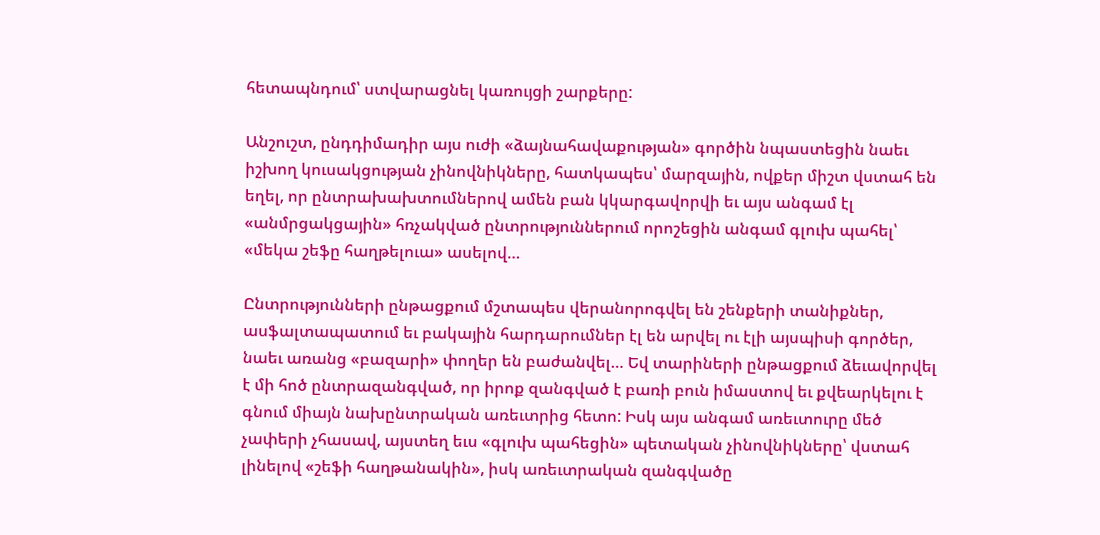հետապնդում՝ ստվարացնել կառույցի շարքերը:

Անշուշտ, ընդդիմադիր այս ուժի «ձայնահավաքության» գործին նպաստեցին նաեւ իշխող կուսակցության չինովնիկները, հատկապես՝ մարզային, ովքեր միշտ վստահ են եղել, որ ընտրախախտումներով ամեն բան կկարգավորվի եւ այս անգամ էլ «անմրցակցային» հռչակված ընտրություններում որոշեցին անգամ գլուխ պահել՝ «մեկա շեֆը հաղթելուա» ասելով…

Ընտրությունների ընթացքում մշտապես վերանորոգվել են շենքերի տանիքներ, ասֆալտապատում եւ բակային հարդարումներ էլ են արվել ու էլի այսպիսի գործեր, նաեւ առանց «բազարի» փողեր են բաժանվել… Եվ տարիների ընթացքում ձեւավորվել է մի հոծ ընտրազանգված, որ իրոք զանգված է բառի բուն իմաստով եւ քվեարկելու է գնում միայն նախընտրական առեւտրից հետո: Իսկ այս անգամ առեւտուրը մեծ չափերի չհասավ, այստեղ եւս «գլուխ պահեցին» պետական չինովնիկները՝ վստահ լինելով «շեֆի հաղթանակին», իսկ առեւտրական զանգվածը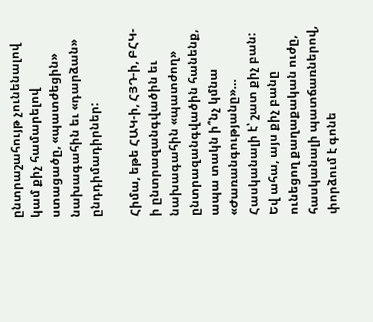ընտրաշահույթ չունենալով կամ քիչ համարելով ստացածը, «պատժեցին» նախագահին եւ «դարձան» ընդդիմադիրներ:

Հիմա, եթե ՀԱԿ-ի, ՀՅԴ-ի, ԲՀԿ-ի ընտրազանգվածին եւ նախագահին «պատժող» ընտրազանգվածին հանենք, ապա տակն ի՞նչ կմնա «Ժառանգությանը»… Հասկանալի է՝ շատ քիչ բան: Եվ ահա, այս քիչ բանը ունեցող քաղաքական ուժը, հասկանալի պատճառներով, փորձում է գոնե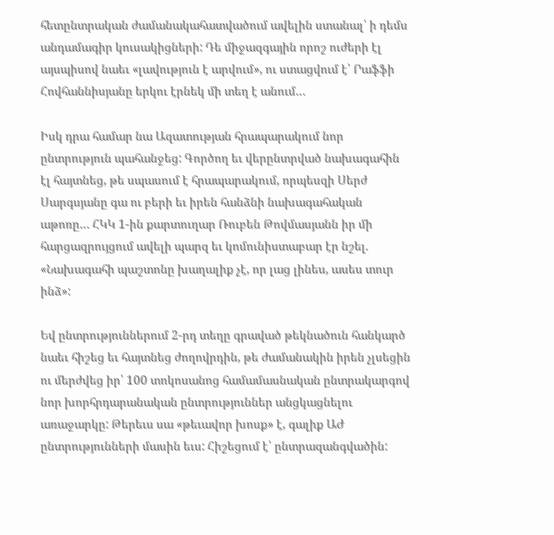հետընտրական ժամանակահատվածում ավելին ստանալ՝ ի դեմս անդամագիր կուսակիցների: Դե միջազգային որոշ ուժերի էլ այսպիսով նաեւ «լավություն է արվում», ու ստացվում է՝ Րաֆֆի Հովհաննիսյանը երկու էրնեկ մի տեղ է անում…

Իսկ դրա համար նա Ազատության հրապարակում նոր ընտրություն պահանջեց: Գործող եւ վերընտրված նախագահին էլ հայտնեց, թե սպասում է հրապարակում, որպեսզի Սերժ Սարգսյանը գա ու բերի եւ իրեն հանձնի նախագահական աթոռը… ՀԿԿ 1-ին քարտուղար Ռուբեն Թովմասյանն իր մի հարցազրույցում ավելի պարզ եւ կոմունիստաբար էր նշել. «Նախագահի պաշտոնը խաղալիք չէ, որ լաց լինես, ասես տուր ինձ»:

Եվ ընտրություններում 2-րդ տեղը գրաված թեկնածուն հանկարծ նաեւ հիշեց եւ հայտնեց ժողովրդին, թե ժամանակին իրեն չլսեցին ու մերժվեց իր՝ 100 տոկոսանոց համամասնական ընտրակարգով նոր խորհրդարանական ընտրություններ անցկացնելու առաջարկը: Թերեւս սա «թեւավոր խոսք» է, գալիք ԱԺ ընտրությունների մասին եւս: Հիշեցում է՝ ընտրազանգվածին: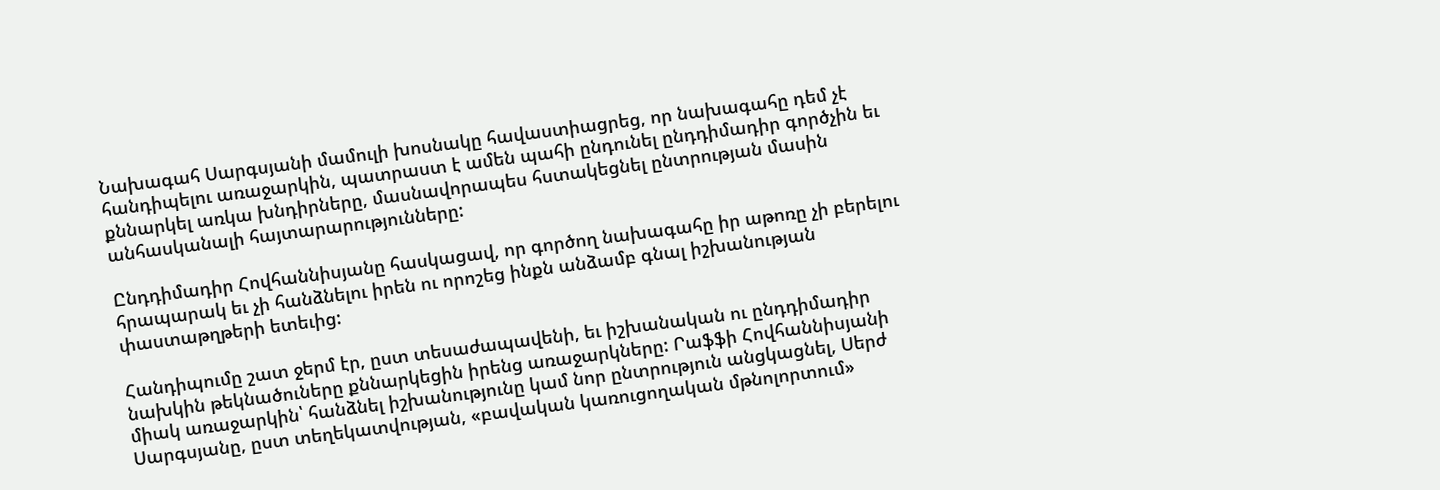Նախագահ Սարգսյանի մամուլի խոսնակը հավաստիացրեց, որ նախագահը դեմ չէ հանդիպելու առաջարկին, պատրաստ է ամեն պահի ընդունել ընդդիմադիր գործչին եւ քննարկել առկա խնդիրները, մասնավորապես հստակեցնել ընտրության մասին անհասկանալի հայտարարությունները:

Ընդդիմադիր Հովհաննիսյանը հասկացավ, որ գործող նախագահը իր աթոռը չի բերելու հրապարակ եւ չի հանձնելու իրեն ու որոշեց ինքն անձամբ գնալ իշխանության փաստաթղթերի ետեւից:

Հանդիպումը շատ ջերմ էր, ըստ տեսաժապավենի, եւ իշխանական ու ընդդիմադիր նախկին թեկնածուները քննարկեցին իրենց առաջարկները: Րաֆֆի Հովհաննիսյանի միակ առաջարկին՝ հանձնել իշխանությունը կամ նոր ընտրություն անցկացնել, Սերժ Սարգսյանը, ըստ տեղեկատվության, «բավական կառուցողական մթնոլորտում»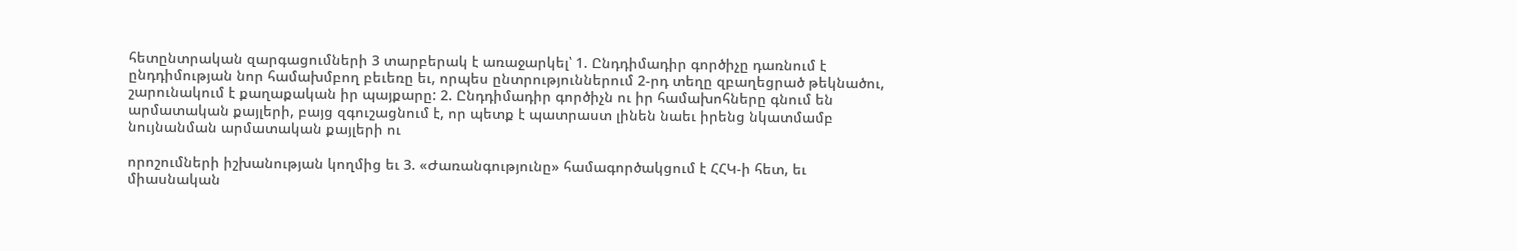հետընտրական զարգացումների 3 տարբերակ է առաջարկել՝ 1. Ընդդիմադիր գործիչը դառնում է ընդդիմության նոր համախմբող բեւեռը եւ, որպես ընտրություններում 2-րդ տեղը զբաղեցրած թեկնածու, շարունակում է քաղաքական իր պայքարը: 2. Ընդդիմադիր գործիչն ու իր համախոհները գնում են արմատական քայլերի, բայց զգուշացնում է, որ պետք է պատրաստ լինեն նաեւ իրենց նկատմամբ նույնանման արմատական քայլերի ու

որոշումների իշխանության կողմից եւ 3. «Ժառանգությունը» համագործակցում է ՀՀԿ-ի հետ, եւ միասնական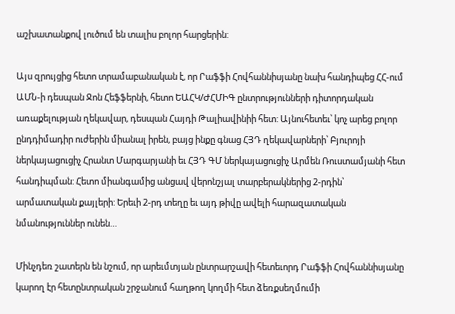աշխատանքով լուծում են տալիս բոլոր հարցերին:

Այս զրույցից հետո տրամաբանական է, որ Րաֆֆի Հովհաննիսյանը նախ հանդիպեց ՀՀ-ում ԱՄՆ-ի դեսպան Ջոն Հեֆֆերնի, հետո ԵԱՀԿ/ԺՀՄԻԳ ընտրությունների դիտորդական առաքելության ղեկավար, դեսպան Հայդի Թալիավինիի հետ: Այնուհետեւ՝ կոչ արեց բոլոր ընդդիմադիր ուժերին միանալ իրեն, բայց ինքը գնաց ՀՅԴ ղեկավարների՝ Բյուրոյի ներկայացուցիչ Հրանտ Մարգարյանի եւ ՀՅԴ ԳՄ ներկայացուցիչ Արմեն Ռուստամյանի հետ հանդիպման: Հետո միանգամից անցավ վերոնշյալ տարբերակներից 2-րդին՝ արմատական քայլերի: Երեւի 2-րդ տեղը եւ այդ թիվը ավելի հարազատական նմանություններ ունեն…

Մինչդեռ շատերն են նշում, որ արեւմտյան ընտրարշավի հետեւորդ Րաֆֆի Հովհաննիսյանը կարող էր հետընտրական շրջանում հաղթող կողմի հետ ձեռքսեղմումի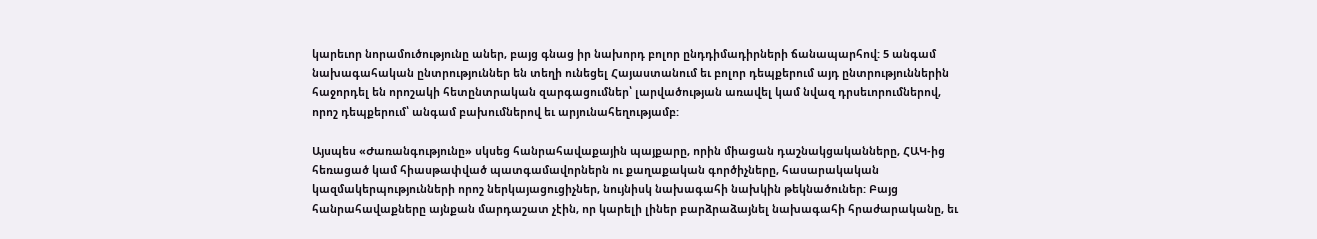կարեւոր նորամուծությունը աներ, բայց գնաց իր նախորդ բոլոր ընդդիմադիրների ճանապարհով: 5 անգամ նախագահական ընտրություններ են տեղի ունեցել Հայաստանում եւ բոլոր դեպքերում այդ ընտրություններին հաջորդել են որոշակի հետընտրական զարգացումներ՝ լարվածության առավել կամ նվազ դրսեւորումներով, որոշ դեպքերում՝ անգամ բախումներով եւ արյունահեղությամբ:

Այսպես «Ժառանգությունը» սկսեց հանրահավաքային պայքարը, որին միացան դաշնակցականները, ՀԱԿ-ից հեռացած կամ հիասթափված պատգամավորներն ու քաղաքական գործիչները, հասարակական կազմակերպությունների որոշ ներկայացուցիչներ, նույնիսկ նախագահի նախկին թեկնածուներ: Բայց հանրահավաքները այնքան մարդաշատ չէին, որ կարելի լիներ բարձրաձայնել նախագահի հրաժարականը, եւ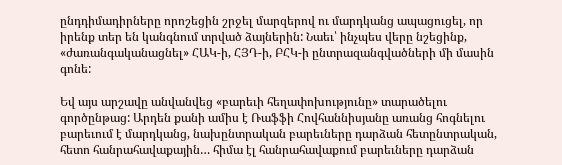ընդդիմադիրները որոշեցին շրջել մարզերով ու մարդկանց ապացուցել, որ իրենք տեր են կանգնում տրված ձայներին: Նաեւ՝ ինչպես վերը նշեցինք, «ժառանգականացնել» ՀԱԿ-ի, ՀՅԴ-ի, ԲՀԿ-ի ընտրազանգվածների մի մասին գոնե:

Եվ այս արշավը անվանվեց «բարեւի հեղափոխությունը» տարածելու գործընթաց: Արդեն քանի ամիս է Ռաֆֆի Հովհաննիսյանը առանց հոգնելու բարեւում է մարդկանց, նախընտրական բարեւները դարձան հետընտրական, հետո հանրահավաքային… հիմա էլ հանրահավաքում բարեւները դարձան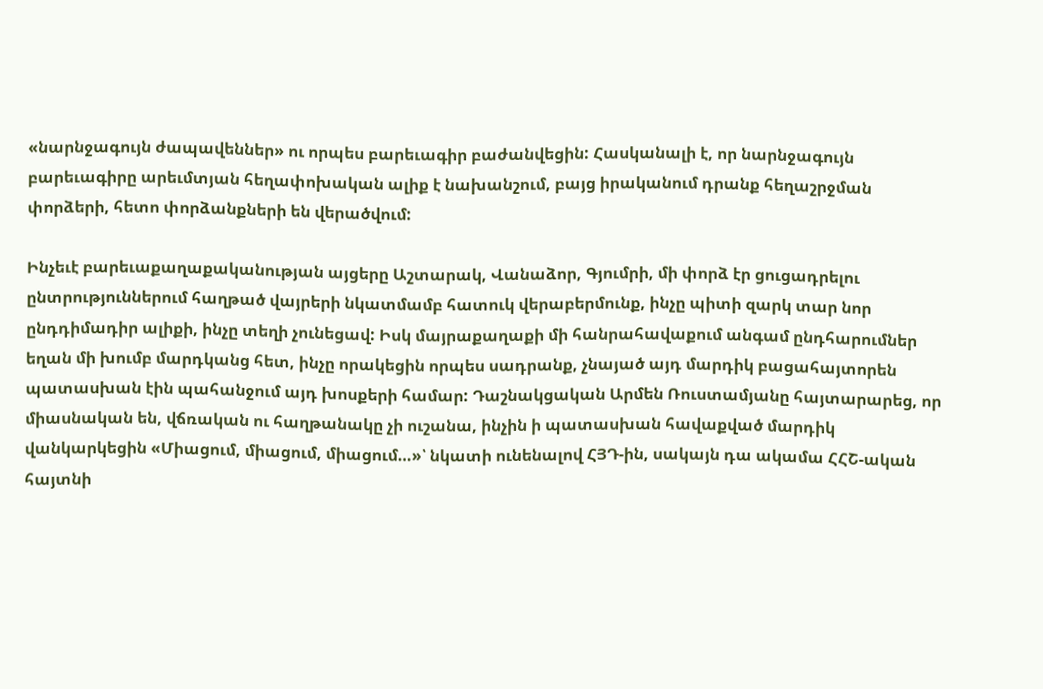«նարնջագույն ժապավեններ» ու որպես բարեւագիր բաժանվեցին: Հասկանալի է, որ նարնջագույն բարեւագիրը արեւմտյան հեղափոխական ալիք է նախանշում, բայց իրականում դրանք հեղաշրջման փորձերի, հետո փորձանքների են վերածվում:

Ինչեւէ բարեւաքաղաքականության այցերը Աշտարակ, Վանաձոր, Գյումրի, մի փորձ էր ցուցադրելու ընտրություններում հաղթած վայրերի նկատմամբ հատուկ վերաբերմունք, ինչը պիտի զարկ տար նոր ընդդիմադիր ալիքի, ինչը տեղի չունեցավ: Իսկ մայրաքաղաքի մի հանրահավաքում անգամ ընդհարումներ եղան մի խումբ մարդկանց հետ, ինչը որակեցին որպես սադրանք, չնայած այդ մարդիկ բացահայտորեն պատասխան էին պահանջում այդ խոսքերի համար: Դաշնակցական Արմեն Ռուստամյանը հայտարարեց, որ միասնական են, վճռական ու հաղթանակը չի ուշանա, ինչին ի պատասխան հավաքված մարդիկ վանկարկեցին «Միացում, միացում, միացում…»՝ նկատի ունենալով ՀՅԴ-ին, սակայն դա ակամա ՀՀՇ-ական հայտնի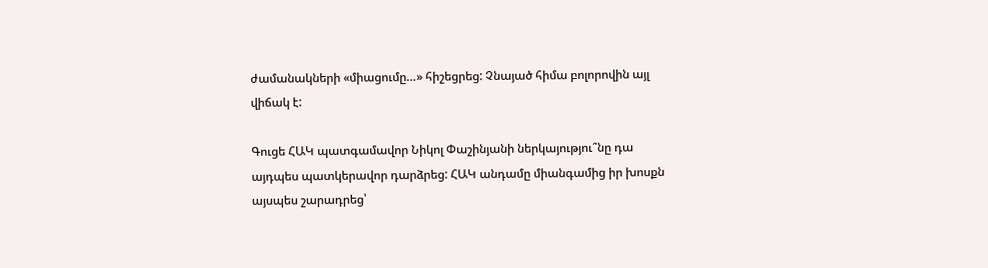ժամանակների «միացումը…» հիշեցրեց: Չնայած հիմա բոլորովին այլ վիճակ է:

Գուցե ՀԱԿ պատգամավոր Նիկոլ Փաշինյանի ներկայությու՞նը դա այդպես պատկերավոր դարձրեց: ՀԱԿ անդամը միանգամից իր խոսքն այսպես շարադրեց՝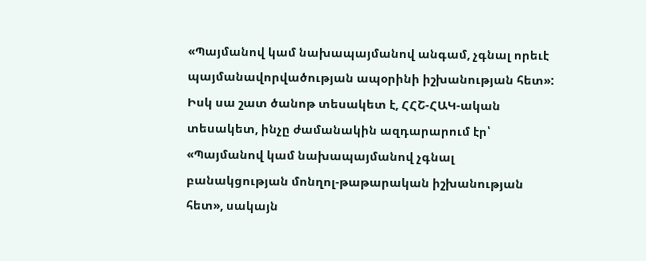«Պայմանով կամ նախապայմանով անգամ, չգնալ որեւէ պայմանավորվածության ապօրինի իշխանության հետ»: Իսկ սա շատ ծանոթ տեսակետ է, ՀՀՇ-ՀԱԿ-ական տեսակետ, ինչը ժամանակին ազդարարում էր՝ «Պայմանով կամ նախապայմանով չգնալ բանակցության մոնղոլ-թաթարական իշխանության հետ», սակայն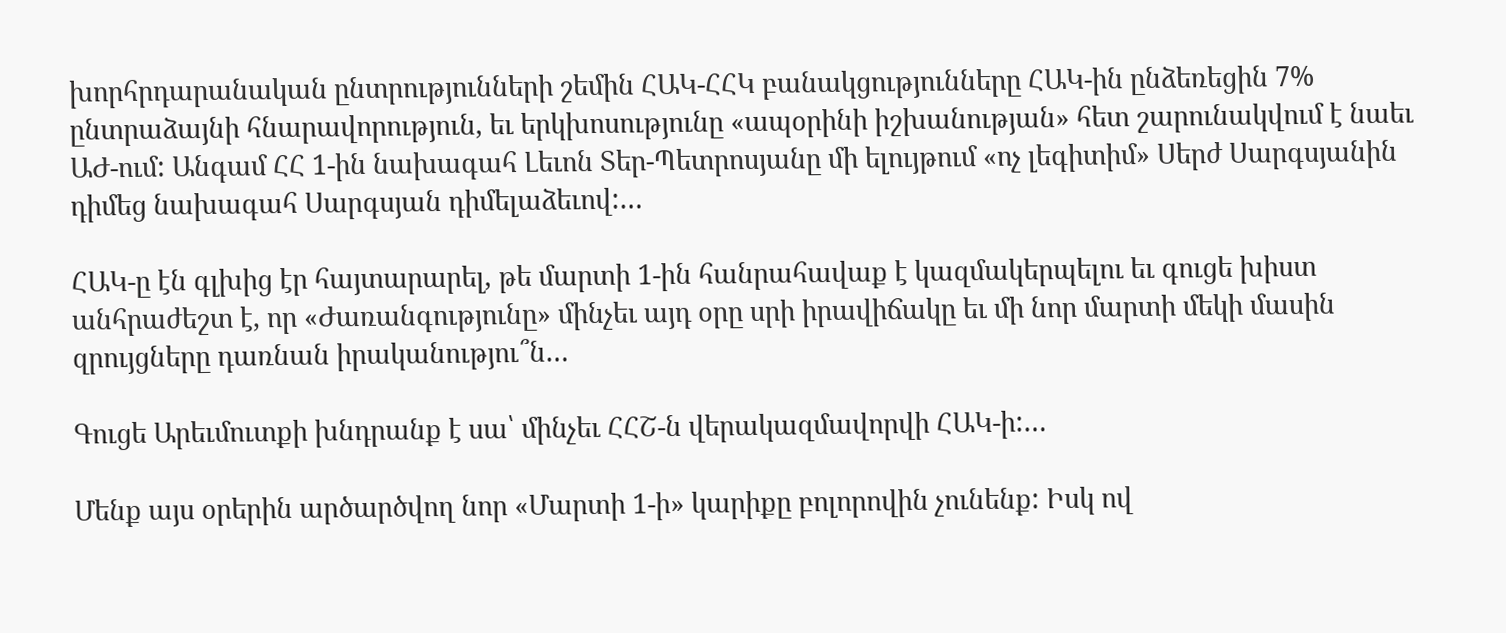խորհրդարանական ընտրությունների շեմին ՀԱԿ-ՀՀԿ բանակցությունները ՀԱԿ-ին ընձեռեցին 7% ընտրաձայնի հնարավորություն, եւ երկխոսությունը «ապօրինի իշխանության» հետ շարունակվում է նաեւ ԱԺ-ում: Անգամ ՀՀ 1-ին նախագահ Լեւոն Տեր-Պետրոսյանը մի ելույթում «ոչ լեգիտիմ» Սերժ Սարգսյանին դիմեց նախագահ Սարգսյան դիմելաձեւով:…

ՀԱԿ-ը էն գլխից էր հայտարարել, թե մարտի 1-ին հանրահավաք է կազմակերպելու եւ գուցե խիստ անհրաժեշտ է, որ «Ժառանգությունը» մինչեւ այդ օրը սրի իրավիճակը եւ մի նոր մարտի մեկի մասին զրույցները դառնան իրականությու՞ն…

Գուցե Արեւմուտքի խնդրանք է սա՝ մինչեւ ՀՀՇ-ն վերակազմավորվի ՀԱԿ-ի:…

Մենք այս օրերին արծարծվող նոր «Մարտի 1-ի» կարիքը բոլորովին չունենք: Իսկ ով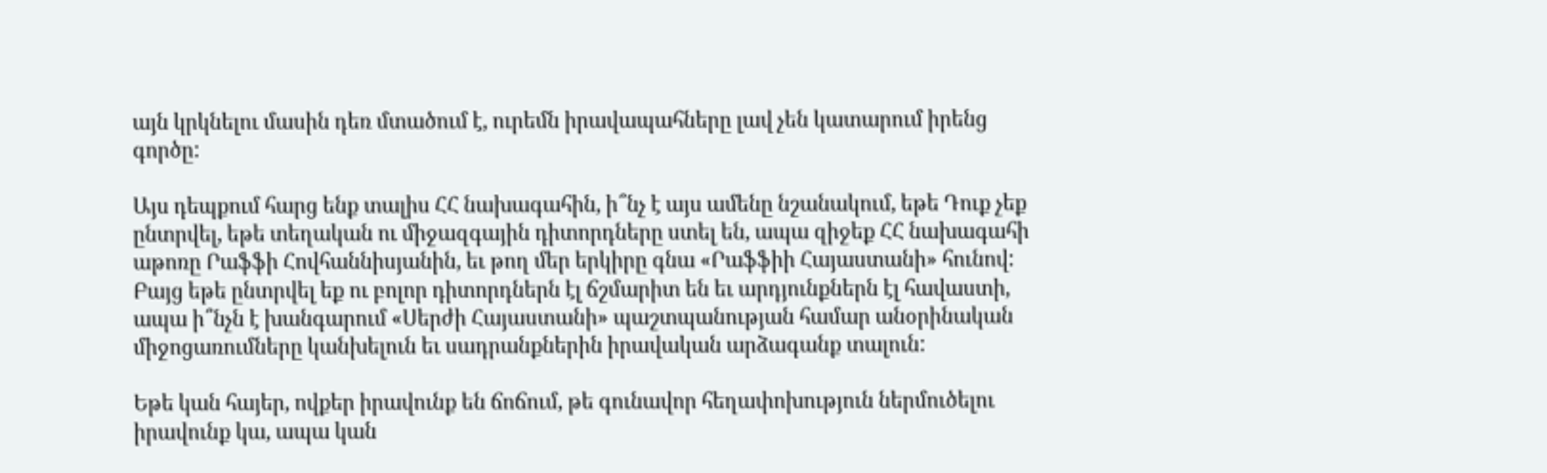այն կրկնելու մասին դեռ մտածում է, ուրեմն իրավապահները լավ չեն կատարում իրենց գործը:

Այս դեպքում հարց ենք տալիս ՀՀ նախագահին, ի՞նչ է այս ամենը նշանակում, եթե Դուք չեք ընտրվել, եթե տեղական ու միջազգային դիտորդները ստել են, ապա զիջեք ՀՀ նախագահի աթոռը Րաֆֆի Հովհաննիսյանին, եւ թող մեր երկիրը գնա «Րաֆֆիի Հայաստանի» հունով: Բայց եթե ընտրվել եք ու բոլոր դիտորդներն էլ ճշմարիտ են եւ արդյունքներն էլ հավաստի, ապա ի՞նչն է խանգարում «Սերժի Հայաստանի» պաշտպանության համար անօրինական միջոցառումները կանխելուն եւ սադրանքներին իրավական արձագանք տալուն:

Եթե կան հայեր, ովքեր իրավունք են ճոճում, թե գունավոր հեղափոխություն ներմուծելու իրավունք կա, ապա կան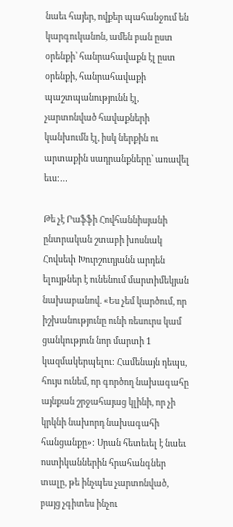նաեւ հայեր, ովքեր պահանջում են կարգուկանոն, ամեն բան ըստ օրենքի՝ հանրահավաքն էլ ըստ օրենքի, հանրահավաքի պաշտպանությունն էլ, չարտոնված հավաքների կանխումն էլ, իսկ ներքին ու արտաքին սադրանքները՝ առավել եւս:…

Թե չէ Րաֆֆի Հովհաննիսյանի ընտրական շտաբի խոսնակ Հովսեփ Խուրշուդյանն արդեն ելույթներ է ունենում մարտիմեկյան նախաբանով. «Ես չեմ կարծում, որ իշխանությունը ունի ռեսուրս կամ ցանկություն նոր մարտի 1 կազմակերպելու: Համենայն դեպս, հույս ունեմ, որ գործող նախագահը այնքան շրջահայաց կլինի, որ չի կրկնի նախորդ նախագահի հանցանքը»: Սրան հետեւել է նաեւ ոստիկաններին հրահանգներ տալը, թե ինչպես չարտոնված, բայց չգիտես ինչու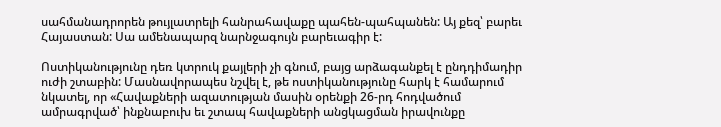սահմանադրորեն թույլատրելի հանրահավաքը պահեն-պահպանեն: Այ քեզ՝ բարեւ Հայաստան: Սա ամենապարզ նարնջագույն բարեւագիր է:

Ոստիկանությունը դեռ կտրուկ քայլերի չի գնում, բայց արձագանքել է ընդդիմադիր ուժի շտաբին: Մասնավորապես նշվել է, թե ոստիկանությունը հարկ է համարում նկատել, որ «Հավաքների ազատության մասին օրենքի 26-րդ հոդվածում ամրագրված՝ ինքնաբուխ եւ շտապ հավաքների անցկացման իրավունքը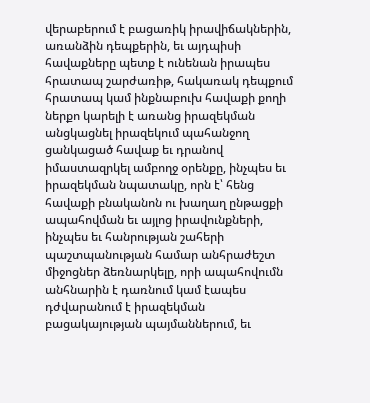վերաբերում է բացառիկ իրավիճակներին, առանձին դեպքերին, եւ այդպիսի հավաքները պետք է ունենան իրապես հրատապ շարժառիթ, հակառակ դեպքում հրատապ կամ ինքնաբուխ հավաքի քողի ներքո կարելի է առանց իրազեկման անցկացնել իրազեկում պահանջող ցանկացած հավաք եւ դրանով իմաստազրկել ամբողջ օրենքը, ինչպես եւ իրազեկման նպատակը, որն է՝ հենց հավաքի բնականոն ու խաղաղ ընթացքի ապահովման եւ այլոց իրավունքների, ինչպես եւ հանրության շահերի պաշտպանության համար անհրաժեշտ միջոցներ ձեռնարկելը, որի ապահովումն անհնարին է դառնում կամ էապես դժվարանում է իրազեկման բացակայության պայմաններում, եւ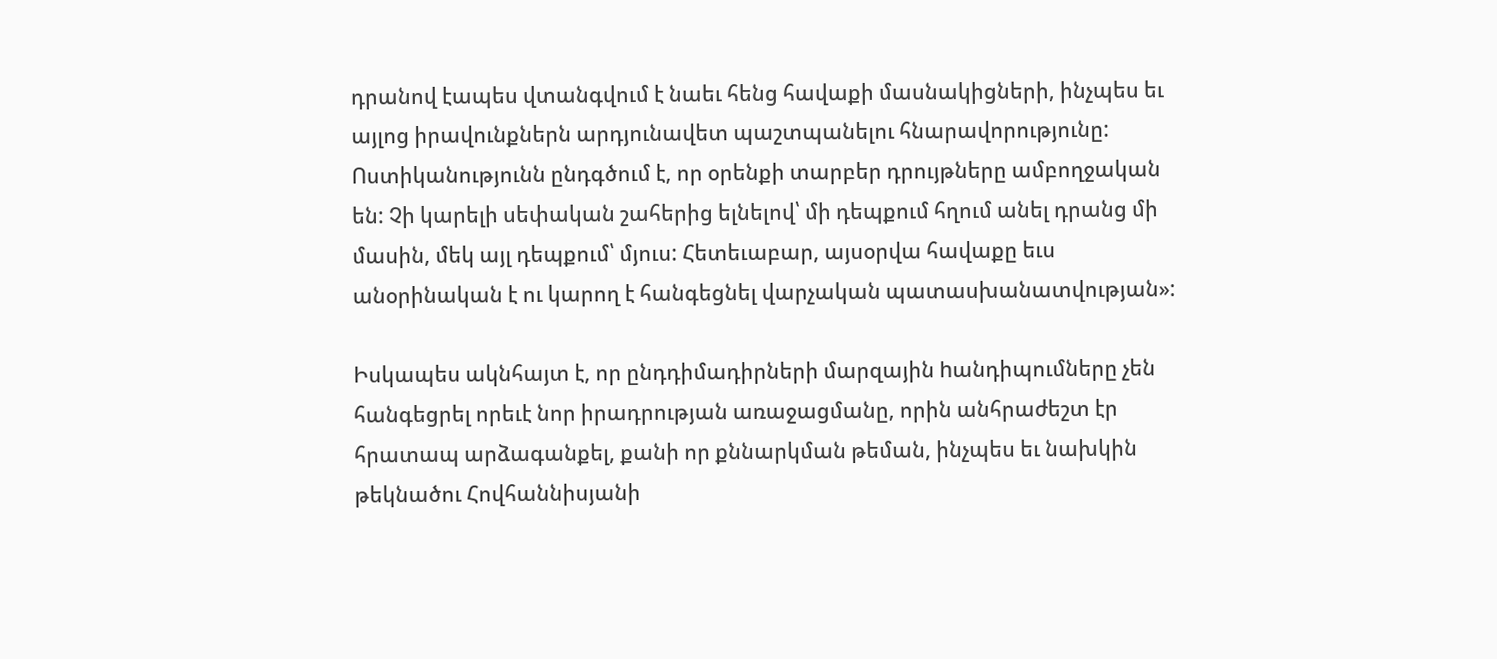դրանով էապես վտանգվում է նաեւ հենց հավաքի մասնակիցների, ինչպես եւ այլոց իրավունքներն արդյունավետ պաշտպանելու հնարավորությունը: Ոստիկանությունն ընդգծում է, որ օրենքի տարբեր դրույթները ամբողջական են: Չի կարելի սեփական շահերից ելնելով՝ մի դեպքում հղում անել դրանց մի մասին, մեկ այլ դեպքում՝ մյուս: Հետեւաբար, այսօրվա հավաքը եւս անօրինական է ու կարող է հանգեցնել վարչական պատասխանատվության»:

Իսկապես ակնհայտ է, որ ընդդիմադիրների մարզային hանդիպումները չեն հանգեցրել որեւէ նոր իրադրության առաջացմանը, որին անհրաժեշտ էր հրատապ արձագանքել, քանի որ քննարկման թեման, ինչպես եւ նախկին թեկնածու Հովհաննիսյանի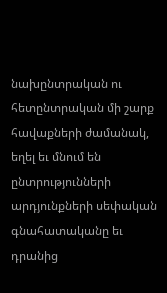նախընտրական ու հետընտրական մի շարք հավաքների ժամանակ, եղել եւ մնում են ընտրությունների արդյունքների սեփական գնահատականը եւ դրանից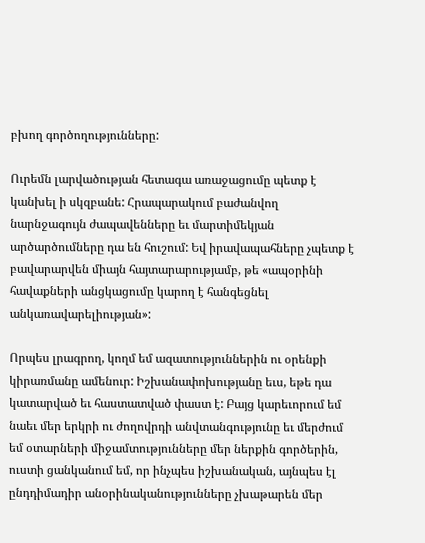բխող գործողությունները:

Ուրեմն լարվածության հետագա առաջացումը պետք է կանխել ի սկզբանե: Հրապարակում բաժանվող նարնջագույն ժապավենները եւ մարտիմեկյան արծարծումները դա են հուշում: Եվ իրավապահները չպետք է բավարարվեն միայն հայտարարությամբ, թե «ապօրինի հավաքների անցկացումը կարող է հանգեցնել անկառավարելիության»:

Որպես լրագրող, կողմ եմ ազատություններին ու օրենքի կիրառմանը ամենուր: Իշխանափոխությանը եւս, եթե դա կատարված եւ հաստատված փաստ է: Բայց կարեւորում եմ նաեւ մեր երկրի ու ժողովրդի անվտանգությունը եւ մերժում եմ օտարների միջամտությունները մեր ներքին գործերին, ուստի ցանկանում եմ, որ ինչպես իշխանական, այնպես էլ ընդդիմադիր անօրինականությունները չխաթարեն մեր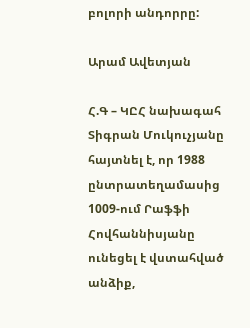բոլորի անդորրը:

Արամ Ավետյան

Հ.Գ – ԿԸՀ նախագահ Տիգրան Մուկուչյանը հայտնել է, որ 1988 ընտրատեղամասից 1009-ում Րաֆֆի Հովհաննիսյանը ունեցել է վստահված անձիք,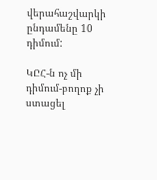վերահաշվարկի ընդամենը 10 դիմում:

ԿԸՀ-ն ոչ մի դիմում-բողոք չի ստացել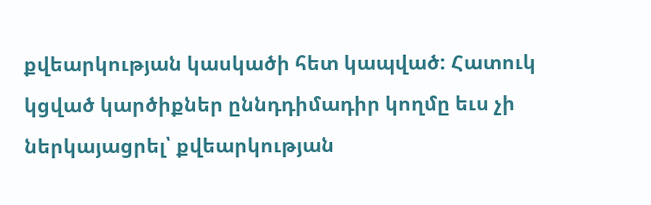քվեարկության կասկածի հետ կապված: Հատուկ կցված կարծիքներ ըննդդիմադիր կողմը եւս չի ներկայացրել՝ քվեարկության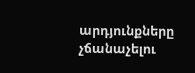արդյունքները չճանաչելու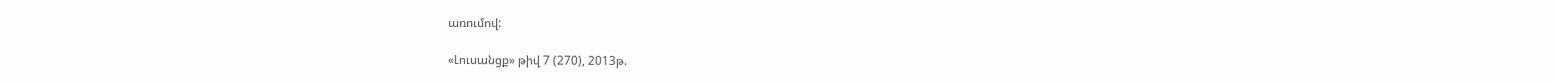առումով:

«Լուսանցք» թիվ 7 (270), 2013թ.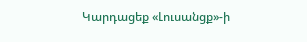Կարդացեք «Լուսանցք»-ի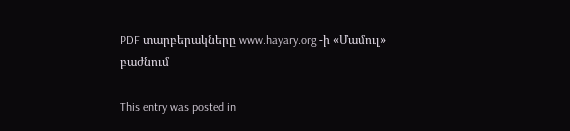PDF տարբերակները www.hayary.org -ի «Մամուլ» բաժնում

This entry was posted in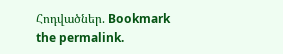Հոդվածներ. Bookmark the permalink.